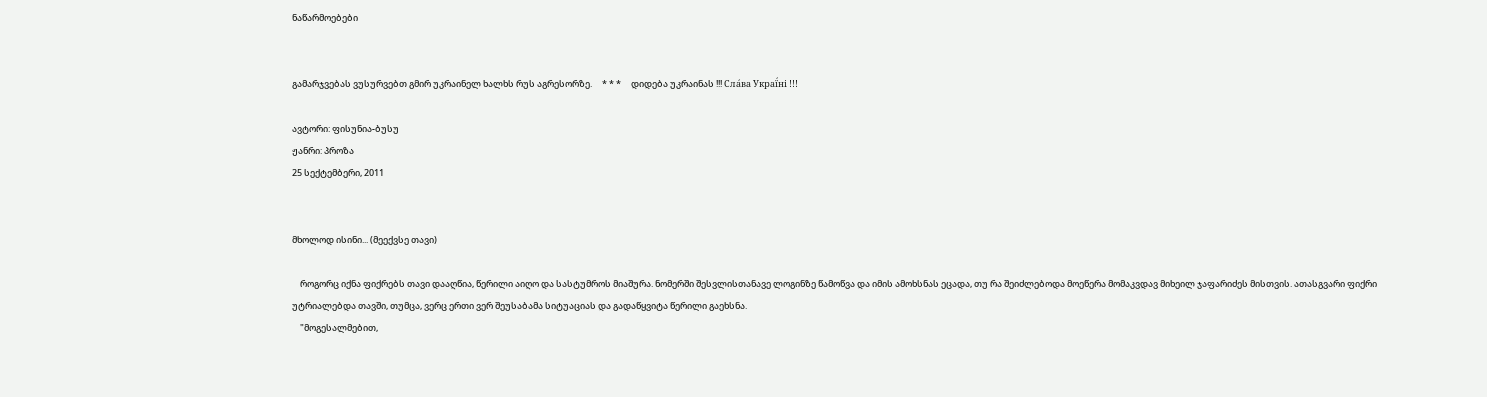ნაწარმოებები


გამარჯვებას ვუსურვებთ გმირ უკრაინელ ხალხს რუს აგრესორზე.     * * *     დიდება უკრაინას !!! Сла́ва Украї́ні !!!

ავტორი: ფისუნია-ბუსუ
ჟანრი: პროზა
25 სექტემბერი, 2011


მხოლოდ ისინი... (მეექვსე თავი)

    როგორც იქნა ფიქრებს თავი დააღწია, წერილი აიღო და სასტუმროს მიაშურა. ნომერში შესვლისთანავე ლოგინზე წამოწვა და იმის ამოხსნას ეცადა, თუ რა შეიძლებოდა მოეწერა მომაკვდავ მიხეილ ჯაფარიძეს მისთვის. ათასგვარი ფიქრი უტრიალებდა თავში, თუმცა, ვერც ერთი ვერ შეუსაბამა სიტუაციას და გადაწყვიტა წერილი გაეხსნა.
    "მოგესალმებით,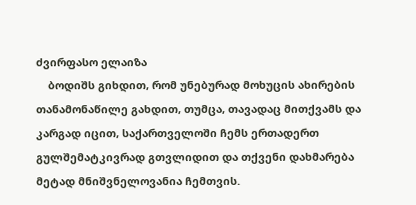ძვირფასო ელაიზა
    ბოდიშს გიხდით, რომ უნებურად მოხუცის ახირების თანამონაწილე გახდით, თუმცა, თავადაც მითქვამს და კარგად იცით, საქართველოში ჩემს ერთადერთ გულშემატკივრად გთვლიდით და თქვენი დახმარება მეტად მნიშვნელოვანია ჩემთვის.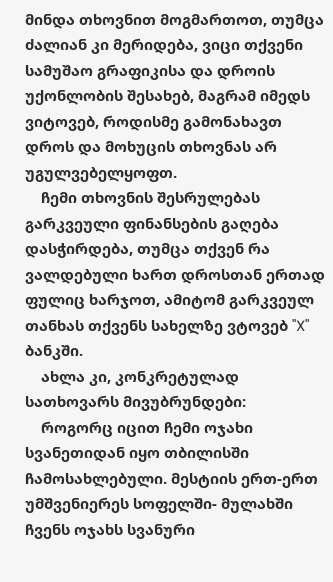მინდა თხოვნით მოგმართოთ, თუმცა ძალიან კი მერიდება, ვიცი თქვენი სამუშაო გრაფიკისა და დროის უქონლობის შესახებ, მაგრამ იმედს ვიტოვებ, როდისმე გამონახავთ დროს და მოხუცის თხოვნას არ უგულვებელყოფთ.
    ჩემი თხოვნის შესრულებას გარკვეული ფინანსების გაღება დასჭირდება, თუმცა თქვენ რა ვალდებული ხართ დროსთან ერთად ფულიც ხარჯოთ, ამიტომ გარკვეულ თანხას თქვენს სახელზე ვტოვებ "X" ბანკში.
    ახლა კი, კონკრეტულად სათხოვარს მივუბრუნდები:
    როგორც იცით ჩემი ოჯახი სვანეთიდან იყო თბილისში ჩამოსახლებული. მესტიის ერთ-ერთ უმშვენიერეს სოფელში- მულახში ჩვენს ოჯახს სვანური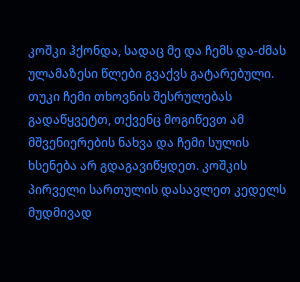კოშკი ჰქონდა, სადაც მე და ჩემს და-ძმას ულამაზესი წლები გვაქვს გატარებული. თუკი ჩემი თხოვნის შესრულებას გადაწყვეტთ, თქვენც მოგიწევთ ამ მშვენიერების ნახვა და ჩემი სულის ხსენება არ გდაგავიწყდეთ. კოშკის პირველი სართულის დასავლეთ კედელს მუდმივად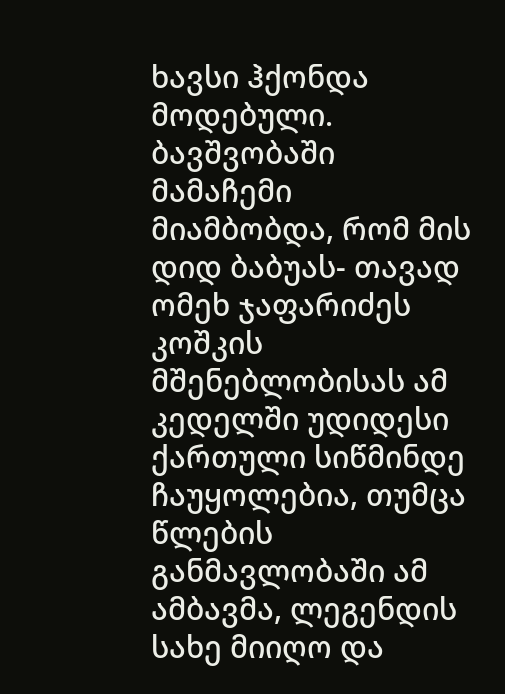ხავსი ჰქონდა მოდებული. ბავშვობაში მამაჩემი მიამბობდა, რომ მის დიდ ბაბუას- თავად ომეხ ჯაფარიძეს კოშკის მშენებლობისას ამ კედელში უდიდესი ქართული სიწმინდე ჩაუყოლებია, თუმცა წლების განმავლობაში ამ ამბავმა, ლეგენდის სახე მიიღო და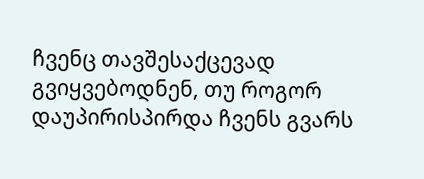ჩვენც თავშესაქცევად გვიყვებოდნენ, თუ როგორ დაუპირისპირდა ჩვენს გვარს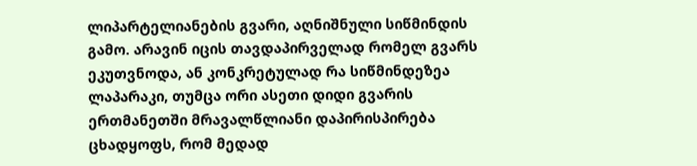ლიპარტელიანების გვარი, აღნიშნული სიწმინდის გამო. არავინ იცის თავდაპირველად რომელ გვარს ეკუთვნოდა, ან კონკრეტულად რა სიწმინდეზეა ლაპარაკი, თუმცა ორი ასეთი დიდი გვარის ერთმანეთში მრავალწლიანი დაპირისპირება ცხადყოფს, რომ მედად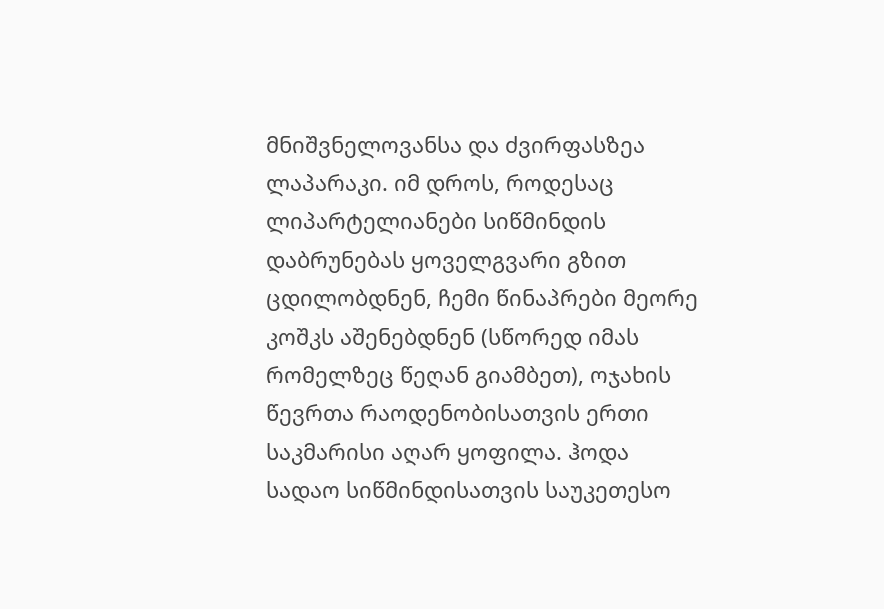მნიშვნელოვანსა და ძვირფასზეა ლაპარაკი. იმ დროს, როდესაც ლიპარტელიანები სიწმინდის დაბრუნებას ყოველგვარი გზით ცდილობდნენ, ჩემი წინაპრები მეორე კოშკს აშენებდნენ (სწორედ იმას რომელზეც წეღან გიამბეთ), ოჯახის წევრთა რაოდენობისათვის ერთი საკმარისი აღარ ყოფილა. ჰოდა სადაო სიწმინდისათვის საუკეთესო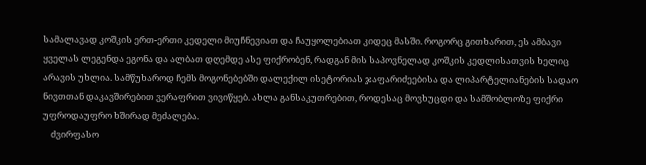სამალავად კოშკის ერთ-ერთი კედელი მიუჩნევიათ და ჩაუყოლებიათ კიდეც მასში. როგორც გითხარით, ეს ამბავი ყველას ლეგენდა ეგონა და ალბათ დღემდე ასე ფიქრობენ, რადგან მის საპოვნელად კოშკის კედლისათვის ხელიც არავის უხლია. სამწუხაროდ ჩემს მოგონებებში დალექილ ისეტორიას ჯაფარიძეებისა და ლიპარტელიანების სადაო ნივთთან დაკავშირებით ვერაფრით ვივიწყებ. ახლა განსაკუთრებით, როდესაც მოვხუცდი და სამშობლოზე ფიქრი უფროდაუფრო ხშირად მეძალება.
    ძვირფასო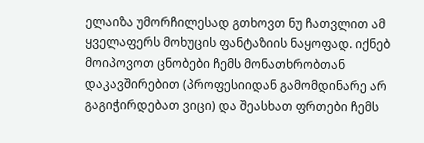ელაიზა უმორჩილესად გთხოვთ ნუ ჩათვლით ამ ყველაფერს მოხუცის ფანტაზიის ნაყოფად. იქნებ მოიპოვოთ ცნობები ჩემს მონათხრობთან დაკავშირებით (პროფესიიდან გამომდინარე არ გაგიჭირდებათ ვიცი) და შეასხათ ფრთები ჩემს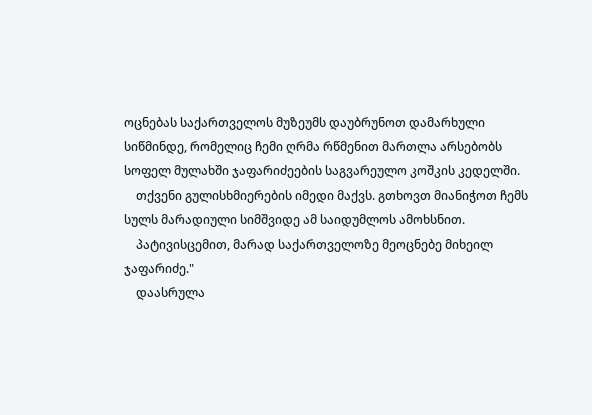ოცნებას საქართველოს მუზეუმს დაუბრუნოთ დამარხული სიწმინდე, რომელიც ჩემი ღრმა რწმენით მართლა არსებობს სოფელ მულახში ჯაფარიძეების საგვარეულო კოშკის კედელში.
    თქვენი გულისხმიერების იმედი მაქვს. გთხოვთ მიანიჭოთ ჩემს სულს მარადიული სიმშვიდე ამ საიდუმლოს ამოხსნით.
    პატივისცემით, მარად საქართველოზე მეოცნებე მიხეილ ჯაფარიძე."
    დაასრულა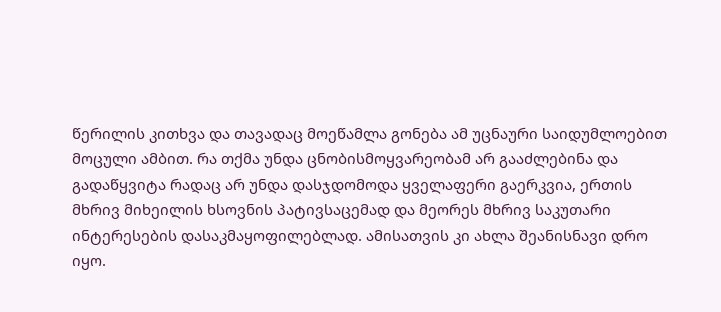წერილის კითხვა და თავადაც მოეწამლა გონება ამ უცნაური საიდუმლოებით მოცული ამბით. რა თქმა უნდა ცნობისმოყვარეობამ არ გააძლებინა და გადაწყვიტა რადაც არ უნდა დასჯდომოდა ყველაფერი გაერკვია, ერთის მხრივ მიხეილის ხსოვნის პატივსაცემად და მეორეს მხრივ საკუთარი ინტერესების დასაკმაყოფილებლად. ამისათვის კი ახლა შეანისნავი დრო იყო.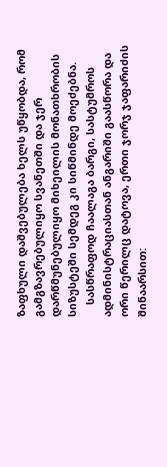ზაფხული დაშვებულება ხელს უწყობდა, რომ გამგზავრებულიყო სვანეთში და ჯერ დარწმუნებულიყო მიხეილის მონათხრობის სიზუსტეში სემდეგ კი სიწმინდე მოეძებნა.
    სასწრაფოდ ჩაალაგა ბარგი, სასტუმროს ადმინისტრაციასთან ანგარიში გაასწორა და ორი წერილც დატოვა, ერთი ჯორჯ ჯაფარიძის შინაარსით: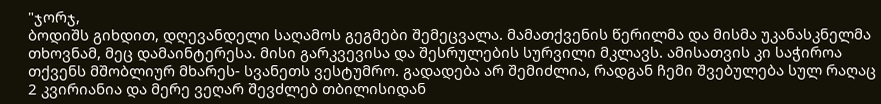"ჯორჯ,
ბოდიშს გიხდით, დღევანდელი საღამოს გეგმები შემეცვალა. მამათქვენის წერილმა და მისმა უკანასკნელმა თხოვნამ, მეც დამაინტერესა. მისი გარკვევისა და შესრულების სურვილი მკლავს. ამისათვის კი საჭიროა თქვენს მშობლიურ მხარეს- სვანეთს ვესტუმრო. გადადება არ შემიძლია, რადგან ჩემი შვებულება სულ რაღაც 2 კვირიანია და მერე ვეღარ შევძლებ თბილისიდან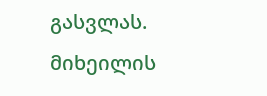გასვლას. მიხეილის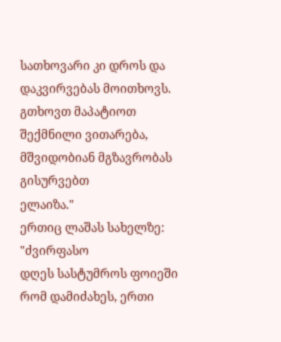სათხოვარი კი დროს და დაკვირვებას მოითხოვს. გთხოვთ მაპატიოთ შექმნილი ვითარება, მშვიდობიან მგზავრობას გისურვებთ
ელაიზა."
ერთიც ლაშას სახელზე:
"ძვირფასო
დღეს სასტუმროს ფოიეში რომ დამიძახეს, ერთი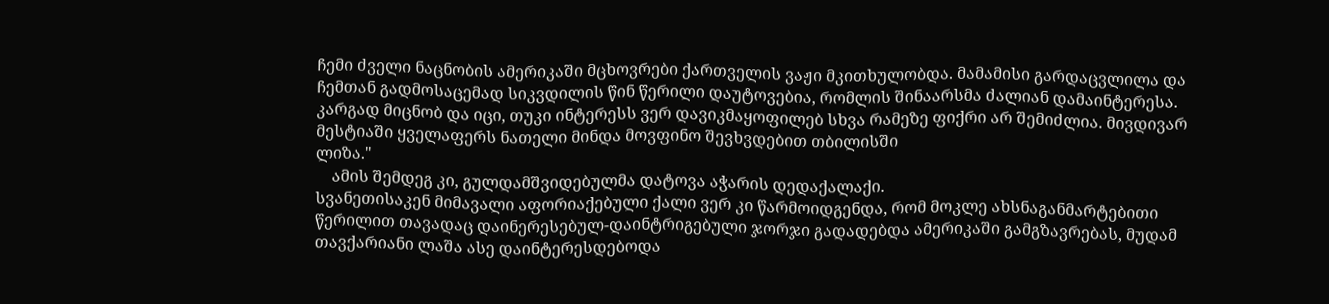ჩემი ძველი ნაცნობის ამერიკაში მცხოვრები ქართველის ვაჟი მკითხულობდა. მამამისი გარდაცვლილა და ჩემთან გადმოსაცემად სიკვდილის წინ წერილი დაუტოვებია, რომლის შინაარსმა ძალიან დამაინტერესა. კარგად მიცნობ და იცი, თუკი ინტერესს ვერ დავიკმაყოფილებ სხვა რამეზე ფიქრი არ შემიძლია. მივდივარ მესტიაში ყველაფერს ნათელი მინდა მოვფინო შევხვდებით თბილისში
ლიზა."
    ამის შემდეგ კი, გულდამშვიდებულმა დატოვა აჭარის დედაქალაქი.
სვანეთისაკენ მიმავალი აფორიაქებული ქალი ვერ კი წარმოიდგენდა, რომ მოკლე ახსნაგანმარტებითი წერილით თავადაც დაინერესებულ-დაინტრიგებული ჯორჯი გადადებდა ამერიკაში გამგზავრებას, მუდამ თავქარიანი ლაშა ასე დაინტერესდებოდა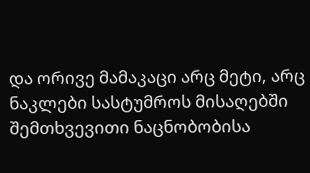და ორივე მამაკაცი არც მეტი, არც ნაკლები სასტუმროს მისაღებში შემთხვევითი ნაცნობობისა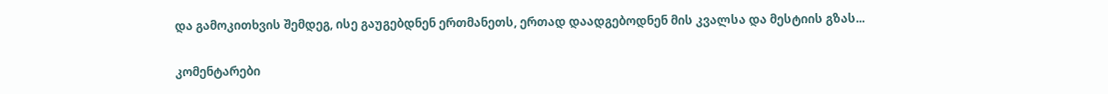და გამოკითხვის შემდეგ, ისე გაუგებდნენ ერთმანეთს, ერთად დაადგებოდნენ მის კვალსა და მესტიის გზას...

კომენტარები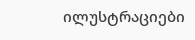ილუსტრაციები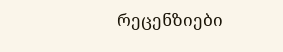რეცენზიები